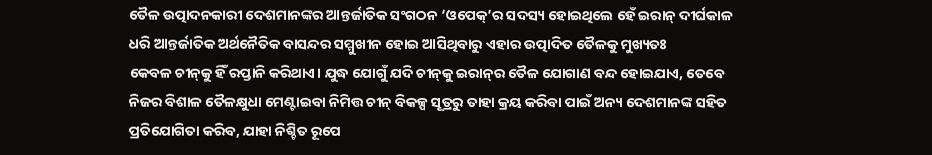ତୈଳ ଉତ୍ପାଦନକାରୀ ଦେଶମାନଙ୍କର ଆନ୍ତର୍ଜାତିକ ସଂଗଠନ ‘ଓପେକ୍’ର ସଦସ୍ୟ ହୋଇଥିଲେ ହେ‌ଁ ଇରାନ୍ ଦୀର୍ଘକାଳ ଧରି ଆନ୍ତର୍ଜାତିକ ଅର୍ଥନୈତିକ ବାସନ୍ଦର ସମ୍ମୁଖୀନ ହୋଇ ଆସିଥିବାରୁ ଏହାର ଉତ୍ପାଦିତ ତୈଳକୁ ମୁଖ୍ୟତଃ କେବଳ ‌ଚୀନ୍‌କୁ ହିଁ ରପ୍ତାନି କରିଥାଏ। ଯୁଦ୍ଧ ଯୋଗୁଁ ଯଦି ଚୀନ୍‌କୁ ଇରାନ୍‌ର ତୈଳ ଯୋଗାଣ ବନ୍ଦ ହୋଇଯାଏ, ତେବେ ନିଜର ବିଶାଳ ତୈଳକ୍ଷୁଧା ମେଣ୍ଟାଇବା ନିମିତ୍ତ ଚୀନ୍ ବିକଳ୍ପ ସୂତ୍ରରୁ ତାହା କ୍ରୟ କରିବା ପାଇଁ ଅନ୍ୟ ଦେଶମାନଙ୍କ ସହିତ ପ୍ରତିଯୋଗିତା କରିବ, ଯାହା ନିଶ୍ଚିତ ରୂପେ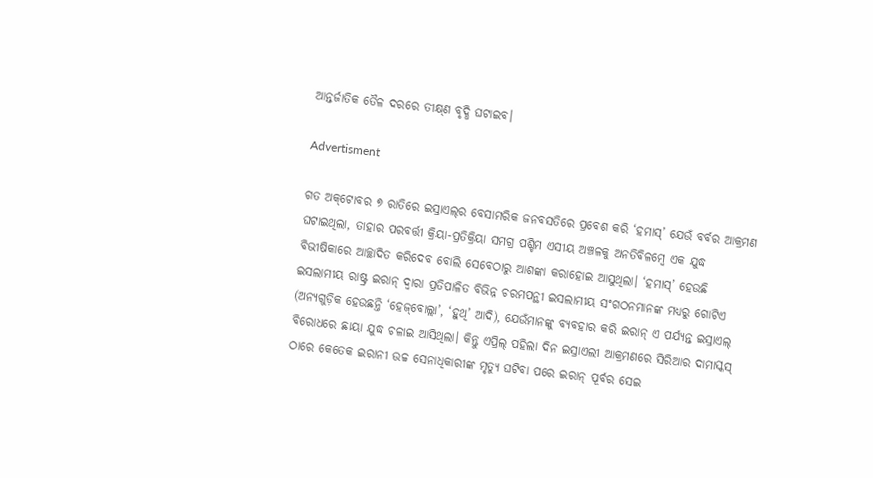ଆନ୍ତର୍ଜାତିକ ତୈଳ ଦରରେ ତୀକ୍ଷ୍‌ଣ ବୃଦ୍ଧି ଘଟାଇବ।

Advertisment

ଗତ ଅକ୍‌ଟୋବର ୭ ରାତିରେ ଇସ୍ରାଏଲ୍‌ର ବେସାମରିକ ଜନବସତିରେ ପ୍ରବେଶ କରି ‘ହମାସ୍’ ଯେଉଁ ବର୍ବର ଆକ୍ରମଣ ଘଟାଇଥିଲା, ତାହାର ପରବର୍ତ୍ତୀ କ୍ରିୟା-ପ୍ରତିକ୍ରିୟା ସମଗ୍ର ପଶ୍ଚିମ ଏସୀୟ ଅଞ୍ଚଳକୁ ଅନତିବିଳମ୍ବେ ଏକ ଯୁଦ୍ଧ ବିଭୀଷିକାରେ ଆଚ୍ଛାଦିତ କରିଦେବ ବୋଲି ସେବେଠାରୁ ଆଶଙ୍କା କରାହୋଇ ଆସୁଥିଲା। ‘ହମାସ୍’ ହେଉଛି ଇସଲାମୀୟ ରାଷ୍ଟ୍ର ଇରାନ୍ ଦ୍ବାରା ପ୍ରତିପାଳିତ ବିଭିନ୍ନ ଚରମପନ୍ଥୀ ଇସଲାମୀୟ ସଂଗଠନମାନଙ୍କ ମଧ୍ୟରୁ ଗୋଟିଏ (ଅନ୍ୟଗୁଡ଼ିକ ହେଉଛନ୍ତି ‘ହେଜ୍‌ବୋଲ୍ଲା’, ‘ହୁଥି’ ଆଦି), ଯେଉଁମାନଙ୍କୁ ବ୍ୟବହାର କରି ଇରାନ୍ ଏ ପର୍ଯ୍ୟନ୍ତ ଇସ୍ରାଏଲ୍ ବିରୋଧରେ ଛାୟା ଯୁଦ୍ଧ ଚଳାଇ ଆସିଥିଲା। କିନ୍ତୁ ଏପ୍ରିଲ୍ ପହିଲା ଦିନ ଇସ୍ରାଏଲୀ ଆକ୍ରମଣରେ ସିରିଆର ଦାମାସ୍କସ୍ ଠାରେ କେତେକ ଇରାନୀ ଉଚ୍ଚ ସେନାଧିକାରୀଙ୍କ ମୃତ୍ୟୁ ଘଟିବା ପରେ ଇରାନ୍ ପୂର୍ବର ସେଇ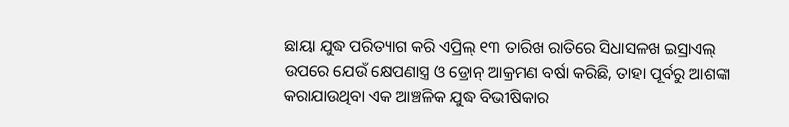ଛାୟା ଯୁଦ୍ଧ ପରିତ୍ୟାଗ କରି ଏପ୍ରିଲ୍ ୧୩ ତାରିଖ ରାତିରେ ସିଧାସଳଖ ଇସ୍ରାଏଲ୍ ଉପରେ ଯେଉଁ କ୍ଷେପଣାସ୍ତ୍ର ଓ ଡ୍ରୋନ୍ ଆକ୍ରମଣ ବର୍ଷା କରିଛି, ତାହା ପୂର୍ବରୁ ଆଶଙ୍କା କରାଯାଉଥିବା ଏକ ଆଞ୍ଚଳିକ ଯୁଦ୍ଧ ବିଭୀଷିକାର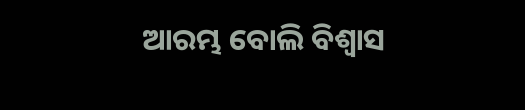ଆରମ୍ଭ ବୋଲି ବିଶ୍ବାସ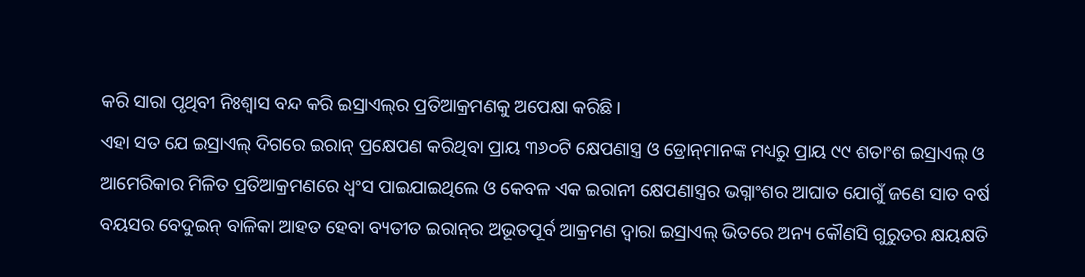କରି ସାରା ପୃଥିବୀ ନିଃଶ୍ବାସ ବନ୍ଦ କରି ଇସ୍ରାଏଲ୍‌ର ପ୍ରତିଆକ୍ରମଣକୁ ଅପେକ୍ଷା କରିଛି।
ଏହା ସତ ଯେ ଇସ୍ରାଏଲ୍ ଦିଗରେ ଇରାନ୍ ‌ପ୍ରକ୍ଷେପଣ କରିଥିବା ପ୍ରାୟ ୩୬୦ଟି କ୍ଷେପଣାସ୍ତ୍ର ଓ ଡ୍ରୋନ୍‌ମାନଙ୍କ ମଧ୍ୟରୁ ପ୍ରାୟ ୯୯ ଶତାଂଶ ଇସ୍ରାଏଲ୍ ଓ ଆମେରିକାର ମିଳିତ ପ୍ରତିଆକ୍ରମଣରେ ଧ୍ବଂସ ପାଇଯାଇଥିଲେ ଓ କେବଳ ଏକ ଇରାନୀ କ୍ଷେପଣାସ୍ତ୍ରର ଭଗ୍ନାଂଶର ଆଘାତ ଯୋଗୁଁ ଜଣେ ସାତ ବର୍ଷ ବୟସର ବେଦୁଇନ୍ ବାଳିକା ଆହତ ହେବା ବ୍ୟତୀତ ଇରାନ୍‌ର ଅଭୂତପୂର୍ବ ଆକ୍ରମଣ ଦ୍ବାରା ଇସ୍ରାଏଲ୍ ଭିତରେ ଅନ୍ୟ କୌଣସି ଗୁରୁତର କ୍ଷୟକ୍ଷତି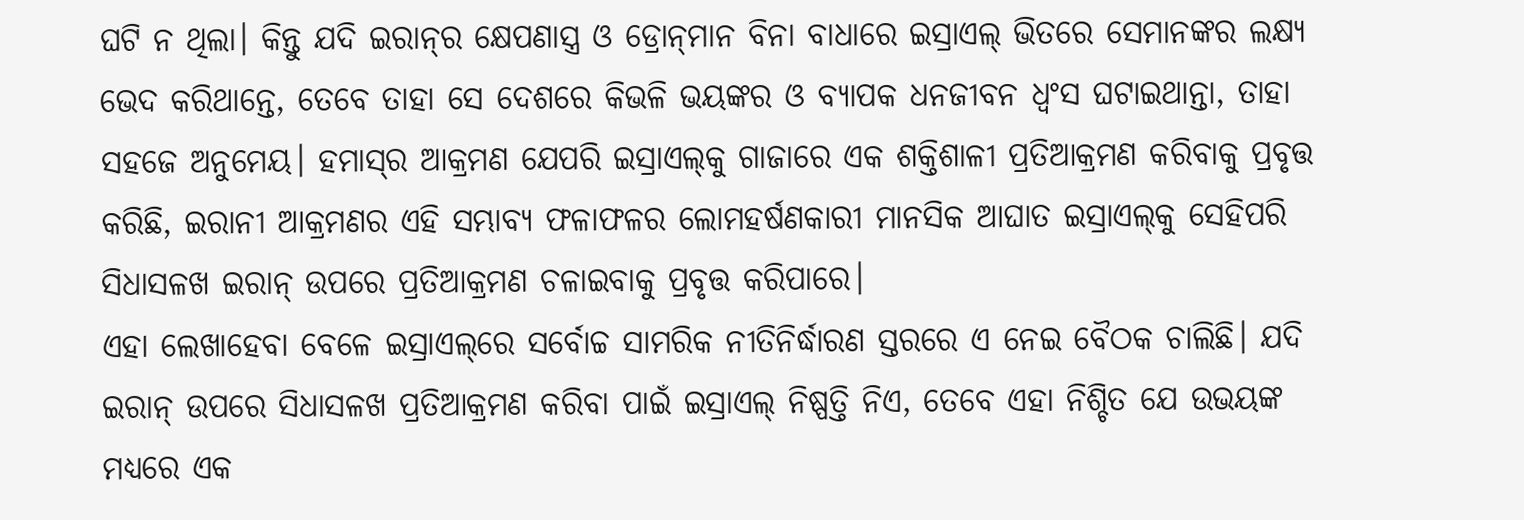ଘଟି ନ ଥିଲା। କିନ୍ତୁ ଯଦି ଇରାନ୍‌ର କ୍ଷେପଣାସ୍ତ୍ର ଓ ଡ୍ରୋନ୍‌ମାନ ବିନା ବାଧାରେ ଇସ୍ରାଏଲ୍ ଭିତରେ ସେମାନଙ୍କର ଲକ୍ଷ୍ୟ ଭେଦ କରିଥାନ୍ତେ, ତେବେ ତାହା ସେ ଦେଶରେ କିଭଳି ଭୟଙ୍କର ଓ ବ୍ୟାପକ ଧନଜୀବନ ଧ୍ବଂସ ଘଟାଇଥାନ୍ତା, ତାହା ସହଜେ ଅନୁମେୟ। ହମାସ୍‌ର ଆକ୍ରମଣ ଯେପରି ଇସ୍ରାଏଲ୍‌କୁ ଗାଜାରେ ଏକ ଶକ୍ତିଶାଳୀ ପ୍ରତିଆକ୍ରମଣ କରିବାକୁ ପ୍ରବୃତ୍ତ କରିଛି, ଇରାନୀ ଆକ୍ରମଣର ଏହି ସମ୍ଭାବ୍ୟ ଫଳାଫଳର ଲୋମହର୍ଷଣକାରୀ ମାନସିକ ଆଘାତ ଇସ୍ରାଏଲ୍‌କୁ ସେହିପରି ସିଧାସଳଖ ଇରାନ୍ ଉପରେ ପ୍ରତିଆକ୍ରମଣ ଚଳାଇବାକୁ ପ୍ରବୃତ୍ତ କରିପାରେ।
ଏହା ଲେଖାହେବା ବେଳେ ଇସ୍ରାଏଲ୍‌ରେ ସର୍ବୋଚ୍ଚ ସାମରିକ ନୀତିନିର୍ଦ୍ଧାରଣ ସ୍ତରରେ ଏ ନେଇ ବୈଠକ ଚାଲିଛି। ଯଦି ଇରାନ୍ ଉପରେ ସିଧାସଳଖ ପ୍ରତିଆକ୍ରମଣ କରିବା ପାଇଁ ଇସ୍ରାଏଲ୍ ନିଷ୍ପତ୍ତି ନିଏ, ତେବେ ଏହା ନିଶ୍ଚିତ ଯେ ଉଭୟଙ୍କ ମଧ୍ୟରେ ଏକ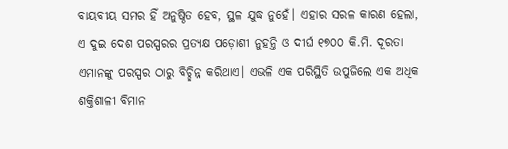ବାୟବୀୟ ସମର ହିଁ ଅନୁଷ୍ଠିତ ହେବ, ସ୍ଥଳ ଯୁଦ୍ଧ ନୁହେଁ। ଏହାର ସରଳ କାରଣ ହେଲା, ଏ ଦୁଇ ଦେଶ ପରସ୍ପରର ପ୍ରତ୍ୟକ୍ଷ ପଡ଼ୋଶୀ ନୁହନ୍ତି ଓ ଦୀର୍ଘ ୧୭୦୦ କି.ମି. ଦୂରତା ଏମାନଙ୍କୁ ପରସ୍ପର ଠାରୁ ବିଚ୍ଛିନ୍ନ କରିଥାଏ। ଏଭଳି ଏକ ପରିସ୍ଥିତି ଉପୁଜିଲେ ଏକ ଅଧିକ ଶକ୍ତିଶାଳୀ ବିମାନ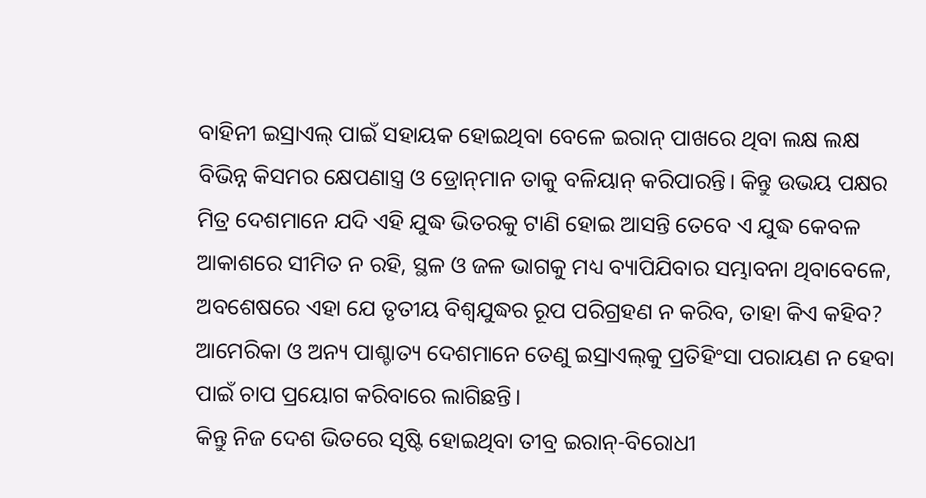ବାହିନୀ ଇସ୍ରାଏଲ୍ ପାଇଁ ସହାୟକ ହୋଇଥିବା ବେଳେ ଇରାନ୍ ପାଖରେ ଥିବା ଲକ୍ଷ ଲକ୍ଷ ବିଭିନ୍ନ କିସମର କ୍ଷେପଣାସ୍ତ୍ର ଓ ଡ୍ରୋନ୍‌ମାନ ତାକୁ ବଳିୟାନ୍ କରିପାରନ୍ତି। କିନ୍ତୁ ଉଭୟ ପକ୍ଷର ମିତ୍ର ଦେଶମାନେ ଯଦି ଏହି ଯୁଦ୍ଧ ଭିତରକୁ ଟାଣି ହୋଇ ଆସନ୍ତି ତେବେ ଏ ଯୁଦ୍ଧ କେବଳ ଆକାଶରେ ସୀମିତ ନ ରହି, ସ୍ଥଳ ଓ ଜଳ ଭାଗକୁ ମଧ୍ୟ ବ୍ୟାପିଯିବାର ସମ୍ଭାବନା ଥିବାବେଳେ, ଅବଶେଷରେ ଏହା ଯେ ତୃତୀୟ ବିଶ୍ବଯୁଦ୍ଧର ରୂପ ପରିଗ୍ରହଣ ନ କରିବ, ତାହା କିଏ କହିବ? ଅ‌ାମେରିକା ଓ ଅନ୍ୟ ପାଶ୍ଚାତ୍ୟ ଦେଶମାନେ ତେଣୁ ଇସ୍ରାଏଲ୍‌କୁ ପ୍ରତିହିଂସା ପରାୟଣ ନ ହେବା ପାଇଁ ଚାପ ପ୍ରୟୋଗ କରିବାରେ ଲାଗିଛନ୍ତି।
କିନ୍ତୁ ନିଜ ଦେଶ ଭିତରେ ସୃଷ୍ଟି ହୋଇଥିବା ତୀବ୍ର ଇରାନ୍-ବିରୋଧୀ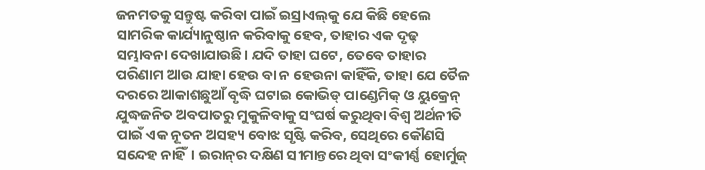ଜନମତକୁ ସନ୍ତୁଷ୍ଟ କରିବା ପାଇଁ ଇସ୍ରାଏଲ୍‌କୁ ଯେ କିଛି ହେଲେ ସାମରିକ କାର୍ଯ୍ୟାନୁଷ୍ଠାନ କରିବାକୁ ହେବ, ତାହାର ଏକ ଦୃଢ଼ ସମ୍ଭାବନା ଦେଖାଯାଉଛି। ଯଦି ତାହା ଘଟେ, ତେବେ ତାହାର ପରିଣାମ ଆଉ ଯାହା ହେଉ ବା ନ ହେଉନା କାହିଁକି, ତାହା ଯେ ତୈଳ ଦରରେ ଆକାଶଛୁଆଁ ବୃଦ୍ଧି ଘଟାଇ କୋଭିଡ୍ ପାଣ୍ଡେମିକ୍ ଓ ୟୁକ୍ରେନ୍ ଯୁଦ୍ଧଜନିତ ଅବପାତରୁ ମୁକୁଳିବାକୁ ସଂଘର୍ଷ କରୁଥିବା ବିଶ୍ବ ଅର୍ଥନୀତି ପାଇଁ ଏକ ନୂତନ ଅସହ୍ୟ ବୋଝ ସୃଷ୍ଟି କରିବ, ସେଥିରେ କୌଣସି ସନ୍ଦେହ ନାହିଁ। ଇରାନ୍‌ର ଦକ୍ଷିଣ ସୀମାନ୍ତରେ ଥିବା ସଂକୀର୍ଣ୍ଣ ହୋର୍ମୁଜ୍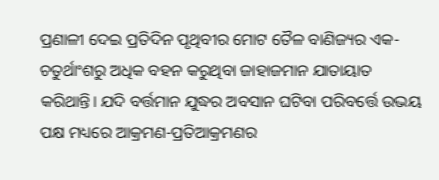ପ୍ରଣାଳୀ ଦେଇ ପ୍ରତିଦିନ ପୃଥିବୀର ମୋଟ ତୈଳ ବାଣିଜ୍ୟର ଏକ-ଚତୁର୍ଥାଂଶରୁ ଅଧିକ ବହନ କରୁଥିବା ଜାହାଜମାନ ଯାତାୟାତ କରିଥାନ୍ତି। ଯଦି ବର୍ତ୍ତମାନ ଯୁଦ୍ଧର ଅବସାନ ଘଟିବା ପରିବର୍ତ୍ତେ ଉଭୟ ପକ୍ଷ ମଧ୍ୟରେ ଆକ୍ରମଣ-ପ୍ରତିଆକ୍ରମଣର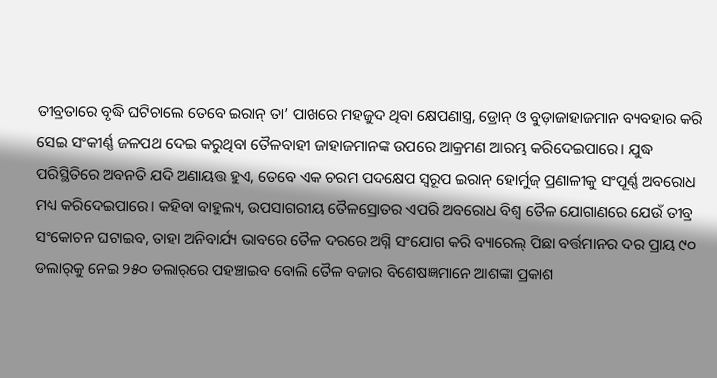ତୀବ୍ରତାରେ ବୃଦ୍ଧି ଘଟିଚାଲେ ତେବେ ଇରାନ୍ ତା’ ପାଖରେ ମହଜୁଦ ଥିବା କ୍ଷେପଣାସ୍ତ୍ର, ଡ୍ରୋନ୍ ଓ ବୁଡ଼ାଜାହାଜମାନ ବ୍ୟବହାର କରି ସେଇ ସଂକୀର୍ଣ୍ଣ ଜଳପଥ ଦେଇ କରୁଥିବା ତୈଳବାହୀ ଜାହାଜମାନଙ୍କ ଉପରେ ଆକ୍ରମଣ ଆରମ୍ଭ କରିଦେଇପାରେ। ଯୁଦ୍ଧ ପରିସ୍ଥିତିରେ ଅବନତି ଯଦି ଅଣାୟତ୍ତ ହୁଏ, ତେବେ ଏକ ଚରମ ପଦକ୍ଷେପ ସ୍ବରୂପ ଇରାନ୍ ହୋର୍ମୁଜ୍ ପ୍ରଣାଳୀକୁ ସଂପୂର୍ଣ୍ଣ ଅବରୋଧ ମଧ୍ୟ କରିଦେଇପାରେ। କହିବା ବାହୁଲ୍ୟ, ଉପସାଗରୀୟ ତୈଳସ୍ରୋତର ଏପରି ଅବରୋ‌ଧ ବିଶ୍ବ ତୈଳ ଯୋଗାଣରେ ଯେଉଁ ତୀବ୍ର ସଂକୋଚନ ଘଟାଇବ, ତାହା ଅନିବାର୍ଯ୍ୟ ଭାବରେ ତୈଳ ଦରରେ ଅଗ୍ନି ସଂଯୋଗ କରି ବ୍ୟାରେଲ୍ ପିଛା ବର୍ତ୍ତମାନର ଦର ପ୍ରାୟ ୯୦ ଡଲାର୍‌କୁ ନେଇ ୨୫୦ ଡଲାର୍‌ରେ ପହଞ୍ଚାଇବ ବୋଲି ତୈଳ ବଜାର ବିଶେଷଜ୍ଞମାନେ ଆଶଙ୍କା ପ୍ରକାଶ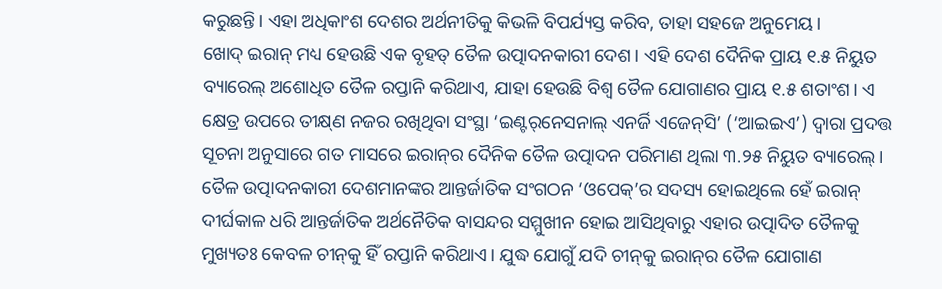କରୁଛନ୍ତି। ଏହା ଅଧିକାଂଶ ଦେଶର ଅର୍ଥନୀତିକୁ କିଭଳି ବିପର୍ଯ୍ୟସ୍ତ କରିବ, ତାହା ସହଜେ ଅନୁମେୟ।
ଖୋଦ୍ ଇରାନ୍ ମଧ୍ୟ ହେଉଛି ଏକ ବୃହତ୍ ତୈଳ ଉତ୍ପାଦନକାରୀ ଦେଶ। ଏହି ଦେଶ ଦୈନିକ ପ୍ରାୟ ୧.୫ ନିୟୁତ ବ୍ୟାରେଲ୍ ଅଶୋଧିତ ତୈଳ ରପ୍ତାନି କରିଥାଏ, ଯାହା ହେଉଛି ବିଶ୍ବ ତୈଳ ଯୋଗାଣର ପ୍ରାୟ ୧.୫ ଶତାଂଶ। ଏ କ୍ଷେତ୍ର ଉପରେ ତୀକ୍ଷ୍‌ଣ ନଜର ରଖିଥିବା ସଂସ୍ଥା ‘ଇଣ୍ଟର୍‌ନେସନାଲ୍ ଏନର୍ଜି ଏଜେନ୍‌ସି’ (‘ଆଇଇଏ’) ଦ୍ବାରା ପ୍ରଦତ୍ତ ସୂଚନା ଅନୁସାରେ ଗତ ମାସରେ ଇରାନ୍‌ର ଦୈନିକ ତୈଳ ଉତ୍ପାଦନ ପରିମାଣ ଥିଲା ୩.୨୫ ନିୟୁତ ବ୍ୟାରେଲ୍। ତୈଳ ଉତ୍ପାଦନକାରୀ ଦେଶମାନଙ୍କର ଆନ୍ତର୍ଜାତିକ ସଂଗଠନ ‘ଓପେକ୍’ର ସଦସ୍ୟ ହୋଇଥିଲେ ହେ‌ଁ ଇରାନ୍ ଦୀର୍ଘକାଳ ଧରି ଆନ୍ତର୍ଜାତିକ ଅର୍ଥନୈତିକ ବାସନ୍ଦର ସମ୍ମୁଖୀନ ହୋଇ ଆସିଥିବାରୁ ଏହାର ଉତ୍ପାଦିତ ତୈଳକୁ ମୁଖ୍ୟତଃ କେବଳ ‌ଚୀନ୍‌କୁ ହିଁ ରପ୍ତାନି କରିଥାଏ। ଯୁଦ୍ଧ ଯୋଗୁଁ ଯଦି ଚୀନ୍‌କୁ ଇରାନ୍‌ର ତୈଳ ଯୋଗାଣ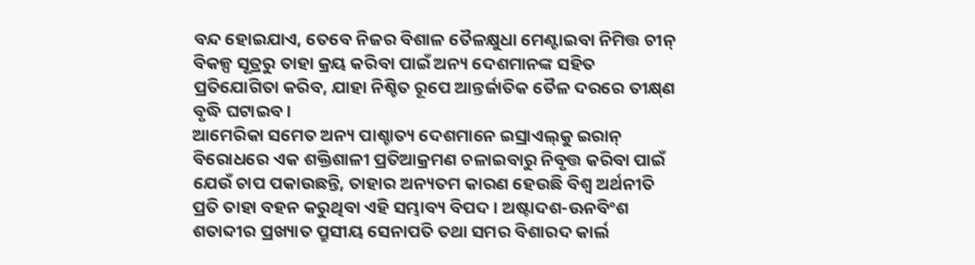ବନ୍ଦ ହୋଇଯାଏ, ତେବେ ନିଜର ବିଶାଳ ତୈଳକ୍ଷୁଧା ମେଣ୍ଟାଇବା ନିମିତ୍ତ ଚୀନ୍ ବିକଳ୍ପ ସୂତ୍ରରୁ ତାହା କ୍ରୟ କରିବା ପାଇଁ ଅନ୍ୟ ଦେଶମାନଙ୍କ ସହିତ ପ୍ରତିଯୋଗିତା କରିବ, ଯାହା ନିଶ୍ଚିତ ରୂପେ ଆନ୍ତର୍ଜାତିକ ତୈଳ ଦରରେ ତୀକ୍ଷ୍‌ଣ ବୃଦ୍ଧି ଘଟାଇବ।
ଆମେରିକା ସମେତ ଅନ୍ୟ ପାଶ୍ଚାତ୍ୟ ଦେଶମାନେ ଇସ୍ରାଏଲ୍‌କୁ ଇରାନ୍ ବିରୋଧରେ ଏକ ଶକ୍ତିଶାଳୀ ପ୍ରତିଆକ୍ରମଣ ଚଳାଇବାରୁ ନିବୃତ୍ତ କରିବା ପାଇଁ ଯେଉଁ ଚାପ ପକାଉଛନ୍ତି, ତାହାର ଅନ୍ୟତମ କାରଣ ହେଉଛି ବିଶ୍ବ ଅର୍ଥନୀତି ପ୍ରତି ତାହା ବହନ କରୁଥିବା ଏହି ସମ୍ଭାବ୍ୟ ବିପଦ। ଅଷ୍ଟାଦଶ-ଊନବିଂଶ ଶତାବ୍ଦୀର ପ୍ରଖ୍ୟାତ ପ୍ରୁସୀୟ ସେନାପତି ତଥା ସମର ବିଶାରଦ କାର୍ଲ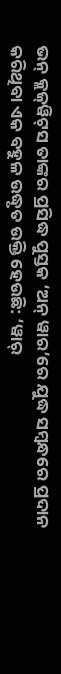ଭନ୍ କ୍ଲଜ୍‌ୱିଟ୍‌ସ ତାଙ୍କର ପ୍ରସିଦ୍ଧ ପୁସ୍ତକ ‘ଅନ୍‌ ୱାର’ରେ ଯୁଦ୍ଧ ସମ୍ବନ୍ଧରେ ପ୍ରଦାନ କରିଥିବା ଏକ ବହୁଳ ଉଦ୍ଧୃତ ଉକ୍ତି ହେଉଛି: ‘ୱାର୍‌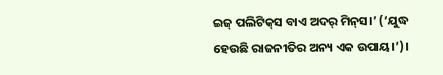ଇଜ୍ ପଲିଟିକ୍‌ସ ବାଏ ଅଦର୍ ମିନ୍‌ସ।’ (‘ଯୁଦ୍ଧ ହେଉଛି ରାଜନୀତିର ଅନ୍ୟ ଏକ ଉପାୟ।’)।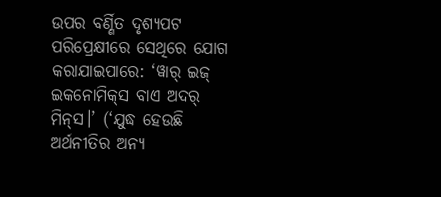ଉପର ବର୍ଣ୍ଣିତ ଦୃଶ୍ୟପଟ ପରିପ୍ରେକ୍ଷୀରେ ସେଥିରେ ଯୋଗ କରାଯାଇପାରେ: ‘ୱାର୍ ଇଜ୍ ଇକନୋମିକ୍‌ସ ବାଏ ଅଦର୍ ମିନ୍‌ସ।’ (‘ଯୁଦ୍ଧ ହେଉଛି ଅର୍ଥନୀତିର ଅନ୍ୟ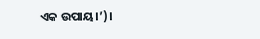ଏକ ଉପାୟ।’)।